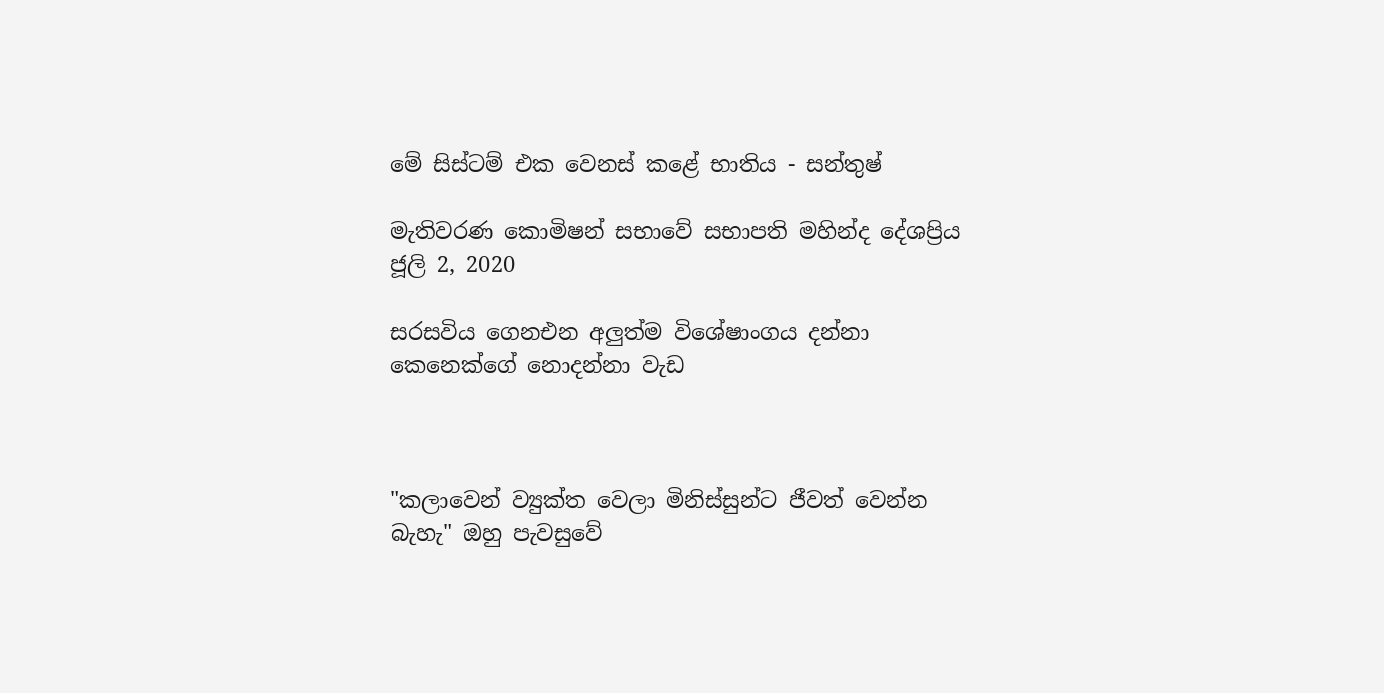මේ සිස්ටම් එක වෙනස් කළේ භාතිය - සන්තුෂ්

මැතිවරණ කොමිෂන් සභාවේ සභාපති මහින්ද දේශප්‍රිය
ජූලි 2, 2020

සරසවිය ගෙනඑන අලුත්ම විශේෂාංගය දන්නා කෙනෙක්ගේ නොදන්නා වැඩ



"කලාවෙන් ව්‍යුක්ත වෙලා මිනිස්සුන්ට ජීවත් වෙන්න බැහැ" ඔහු පැවසුවේ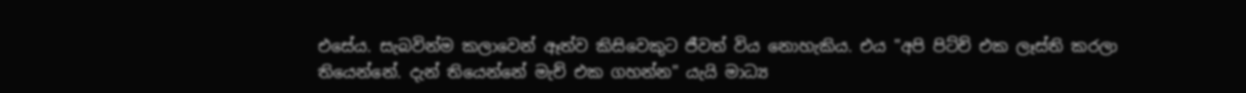එසේය. සැබවින්ම කලාවෙන් ඈත්ව කිසිවෙකුට ජීවත් විය නොහැකිය. එය "අපි පිට්ච් එක ලෑස්ති කරලා තියෙන්නේ. දැන් තියෙන්නේ මැච් එක ගහන්න" යැයි මාධ්‍ය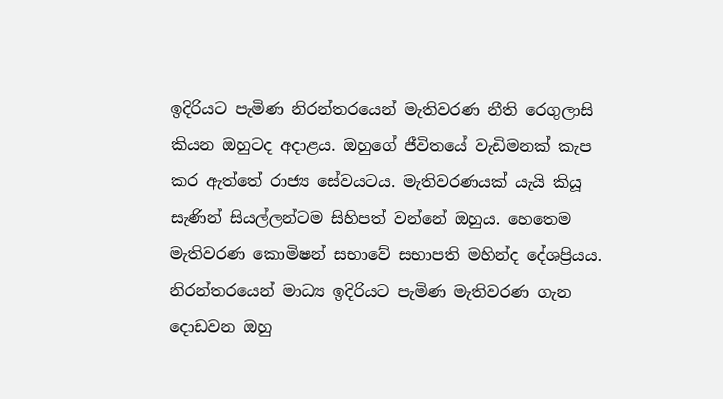ඉදිරියට පැමිණ නිරන්තරයෙන් මැතිවරණ නීති රෙගුලාසි කියන ඔහුටද අදාළය. ඔහුගේ ජීවිතයේ වැඩිමනක් කැප කර ඇත්තේ රාජ්‍ය සේවයටය. මැතිවරණයක් යැයි කියූ සැණින් සියල්ලන්ටම සිහිපත් වන්නේ ඔහුය. හෙතෙම මැතිවරණ කොමිෂන් සභාවේ සභාපති මහින්ද දේශප්‍රියය. නිරන්තරයෙන් මාධ්‍ය ඉදිරියට පැමිණ මැතිවරණ ගැන දොඩවන ඔහු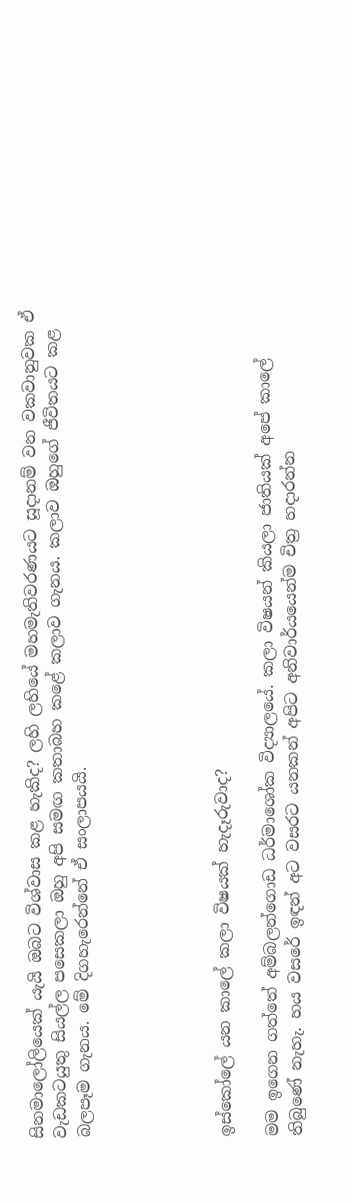සිනමාලෝලියෙක් යැයි ඔබට විශ්වාස කළ හැකිද? ලහි ලහියේ මහමැතිවරණයට සූදානම් වන වකවානුවක ඒ වැඩකටයුතු සියල්ල පසෙකලා ඔහු අපි සමඟ කතාබහ කළේ කලාව ගැනය. කලාව ඔහුගේ ජීවිතයට කළ බලපෑම ගැනය. මේ දිගහැරෙන්නේ ඒ සංලාපයයි.





ඉස්කෝලේ යන කාලේ කලා විෂයක් හැදෑරුවාද?

මම ඉගෙන ගත්තේ අම්බලන්ගොඩ ධර්මාශෝක විද්‍යාලයේ. කලා විෂයන් කියලා ජාතියක් අපේ කාලේ තිබුණේ නැහැ. හය වසරේ ඉඳන් අට වසරට යනකන් අපිට අනිවාර්යයෙන්ම චිත්‍ර හදාරන්න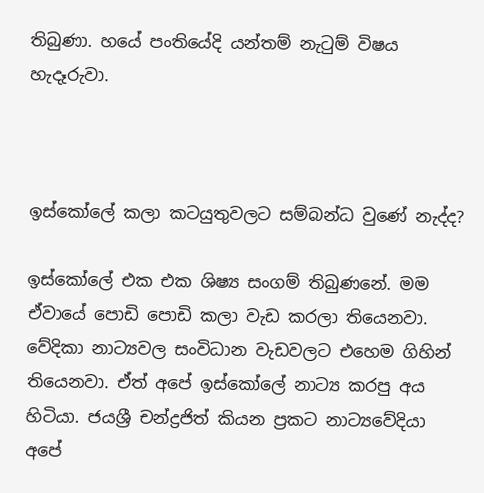තිබුණා. හයේ පංතියේදි යන්තම් නැටුම් විෂය හැදෑරුවා.



ඉස්කෝලේ කලා කටයුතුවලට සම්බන්ධ වුණේ නැද්ද?

ඉස්කෝලේ එක එක ශිෂ්‍ය සංගම් තිබුණනේ. මම ඒවායේ පොඩි පොඩි කලා වැඩ කරලා තියෙනවා. වේදිකා නාට්‍යවල සංවිධාන වැඩවලට එහෙම ගිහින් තියෙනවා. ඒත් අපේ ඉස්කෝලේ නාට්‍ය කරපු අය හිටියා. ජයශ්‍රී චන්ද්‍රජිත් කියන ප්‍රකට නාට්‍යවේදියා අපේ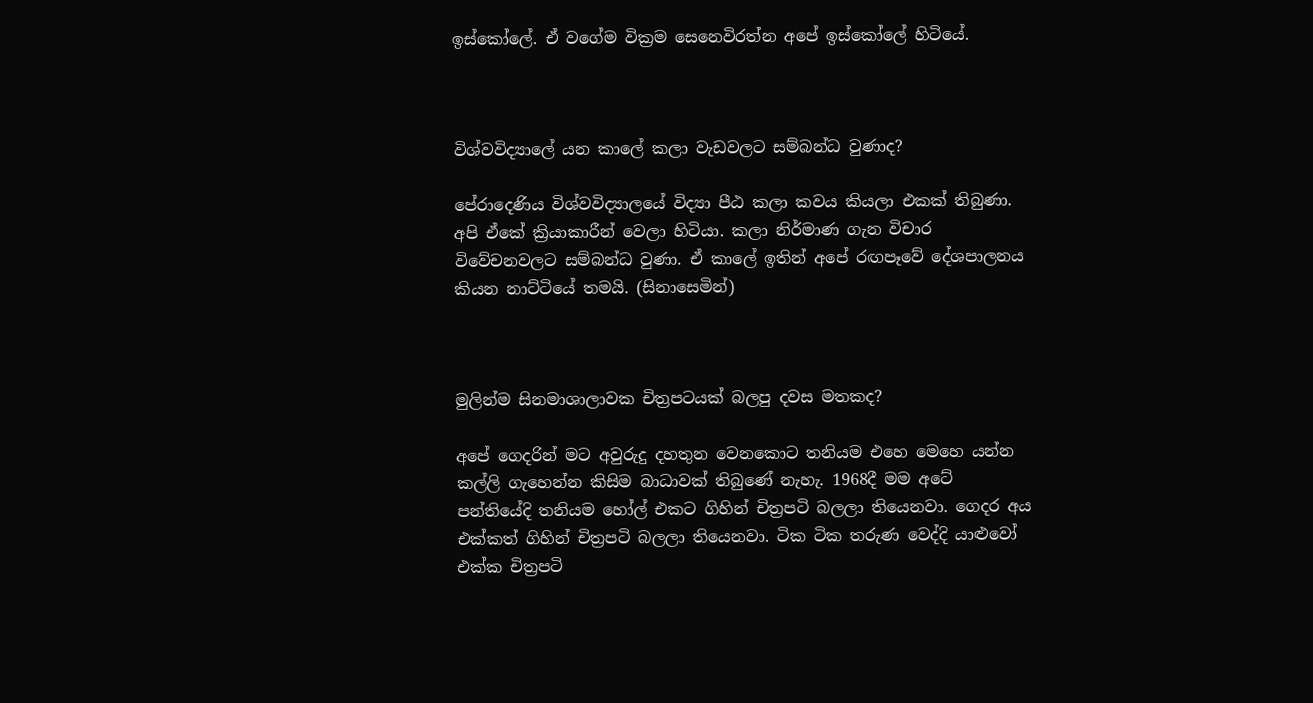ඉස්කෝලේ. ඒ වගේම වික්‍රම සෙනෙවිරත්න අපේ ඉස්කෝලේ හිටියේ.



විශ්වවිද්‍යාලේ යන කාලේ කලා වැඩවලට සම්බන්ධ වුණාද?

පේරාදෙණිය විශ්වවිද්‍යාලයේ විද්‍යා පීඨ කලා කවය කියලා එකක් තිබුණා. අපි ඒකේ ක්‍රියාකාරීන් වෙලා හිටියා. කලා නිර්මාණ ගැන විචාර විවේචනවලට සම්බන්ධ වුණා. ඒ කාලේ ඉතින් අපේ රඟපෑවේ දේශපාලනය කියන නාට්ටියේ තමයි. (සිනාසෙමින්)



මුලින්ම සිනමාශාලාවක චිත්‍රපටයක් බලපු දවස මතකද?

අපේ ගෙදරින් මට අවුරුදු දහතුන වෙනකොට තනියම එහෙ මෙහෙ යන්න කල්ලි ගැහෙන්න කිසිම බාධාවක් තිබුණේ නැහැ. 1968දී මම අටේ පන්තියේදි තනියම හෝල් එකට ගිහින් චිත්‍රපටි බලලා තියෙනවා. ගෙදර අය එක්කත් ගිහින් චිත්‍රපටි බලලා තියෙනවා. ටික ටික තරුණ වෙද්දි යාළුවෝ එක්ක චිත්‍රපටි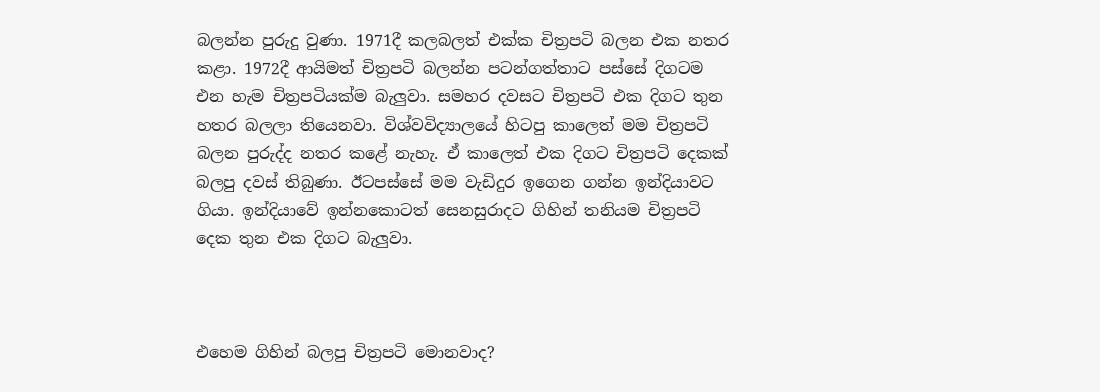බලන්න පුරුදු වුණා. 1971දී කලබලත් එක්ක චිත්‍රපටි බලන එක නතර කළා. 1972දී ආයිමත් චිත්‍රපටි බලන්න පටන්ගත්තාට පස්සේ දිගටම එන හැම චිත්‍රපටියක්ම බැලුවා. සමහර දවසට චිත්‍රපටි එක දිගට තුන හතර බලලා තියෙනවා. විශ්වවිද්‍යාලයේ හිටපු කාලෙත් මම චිත්‍රපටි බලන පුරුද්ද නතර කළේ නැහැ. ඒ කාලෙත් එක දිගට චිත්‍රපටි දෙකක් බලපු දවස් තිබුණා. ඊටපස්සේ මම වැඩිදුර ඉගෙන ගන්න ඉන්දියාවට ගියා. ඉන්දියාවේ ඉන්නකොටත් සෙනසුරාදට ගිහින් තනියම චිත්‍රපටි දෙක තුන එක දිගට බැලුවා.



එහෙම ගිහින් බලපු චිත්‍රපටි මොනවාද?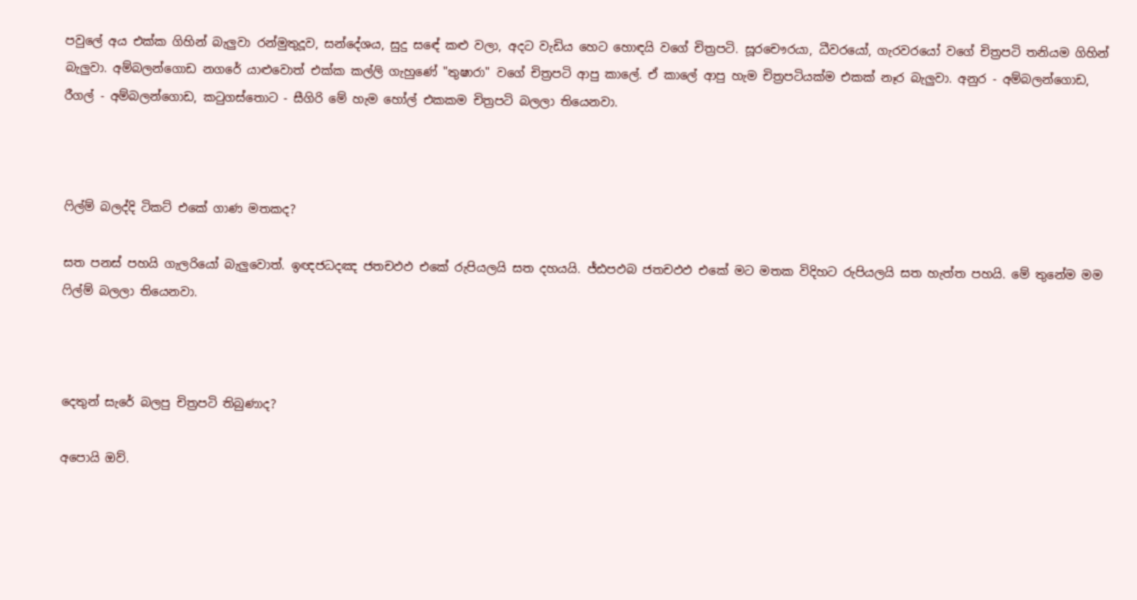පවුලේ අය එක්ක ගිහින් බැලුවා රන්මුතුදූව, සන්දේශය, සුදු සඳේ කළු වලා, අදට වැඩිය හෙට හොඳයි වගේ චිත්‍රපටි. සූරචෞරයා, ධීවරයෝ, ගැරවරයෝ වගේ චිත්‍රපටි තනියම ගිහින් බැලුවා. අම්බලන්ගොඩ නගරේ යාළුවොත් එක්ක කල්ලි ගැහුණේ "තුෂාරා" වගේ චිත්‍රපටි ආපු කාලේ. ඒ කාලේ ආපු හැම චිත්‍රපටියක්ම එකක් නෑර බැලුවා. අනුර - අම්බලන්ගොඩ, රීගල් - අම්බලන්ගොඩ, කටුගස්තොට - සීගිරි මේ හැම හෝල් එකකම චිත්‍රපටි බලලා තියෙනවා.



ෆිල්ම් බලද්දි ටිකට් එකේ ගාණ මතකද?

සත පනස් පහයි ගැලරියෝ බැලුවොත්. ඉඥජධදඤ ජතචඵඵ එකේ රුපියලයි සත දහයයි. ජ්ඪපඵබ ජතචඵඵ එකේ මට මතක විදිහට රුපියලයි සත හැත්ත පහයි. මේ තුනේම මම ෆිල්ම් බලලා තියෙනවා.



දෙතුන් සැරේ බලපු චිත්‍රපටි තිබුණාද?

අපොයි ඔව්.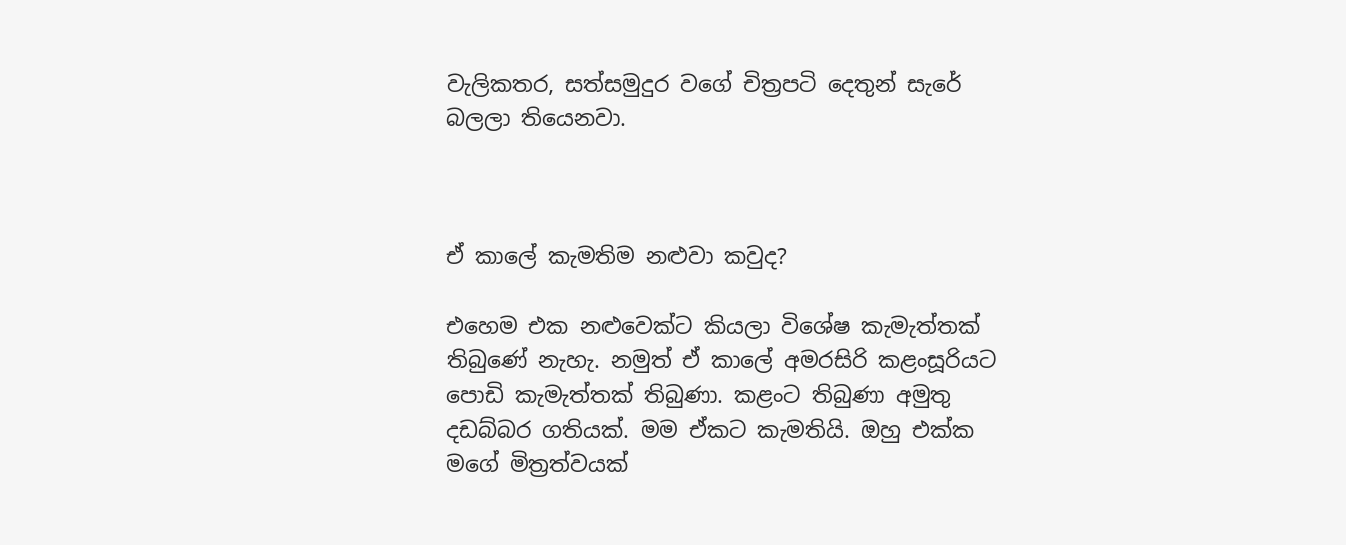වැලිකතර, සත්සමුදුර වගේ චිත්‍රපටි දෙතුන් සැරේ බලලා තියෙනවා.



ඒ කාලේ කැමතිම නළුවා කවුද?

එහෙම එක නළුවෙක්ට කියලා විශේෂ කැමැත්තක් තිබුණේ නැහැ. නමුත් ඒ කාලේ අමරසිරි කළංසූරියට පොඩි කැමැත්තක් තිබුණා. කළංට තිබුණා අමුතු දඩබ්බර ගතියක්. මම ඒකට කැමතියි. ඔහු එක්ක මගේ මිත්‍රත්වයක්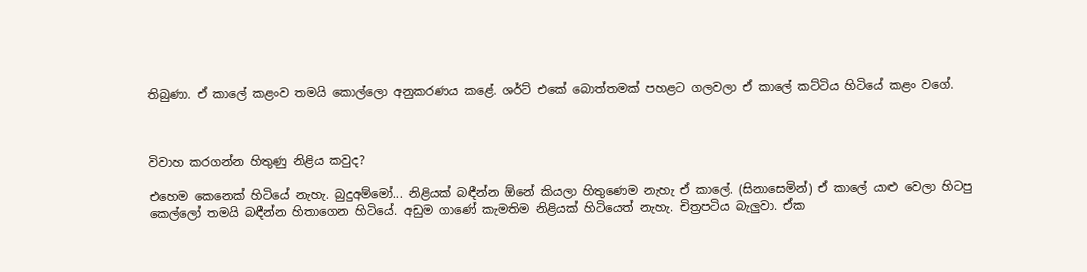තිබුණා. ඒ කාලේ කළංව තමයි කොල්ලො අනුකරණය කළේ. ශර්ට් එකේ බොත්තමක් පහළට ගලවලා ඒ කාලේ කට්ටිය හිටියේ කළං වගේ.



විවාහ කරගන්න හිතුණු නිළිය කවුද?

එහෙම කෙනෙක් හිටියේ නැහැ. බුදුඅම්මෝ... නිළියක් බඳීන්න ඕනේ කියලා හිතුණෙම නැහැ ඒ කාලේ. (සිනාසෙමින්) ඒ කාලේ යාළු වෙලා හිටපු කෙල්ලෝ තමයි බඳීන්න හිතාගෙන හිටියේ. අඩුම ගාණේ කැමතිම නිළියක් හිටියෙත් නැහැ. චිත්‍රපටිය බැලුවා. ඒක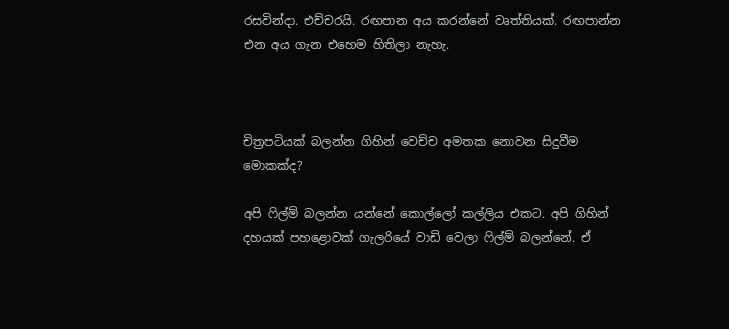රසවින්දා. එච්චරයි. රඟපාන අය කරන්නේ වෘත්තියක්. රඟපාන්න එන අය ගැන එහෙම හිතිලා නැහැ.



චිත්‍රපටියක් බලන්න ගිහින් වෙච්ච අමතක නොවන සිදුවීම මොකක්ද?

අපි ෆිල්ම් බලන්න යන්නේ කොල්ලෝ කල්ලිය එකට. අපි ගිහින් දහයක් පහළොවක් ගැලරියේ වාඩි වෙලා ෆිල්ම් බලන්නේ. ඒ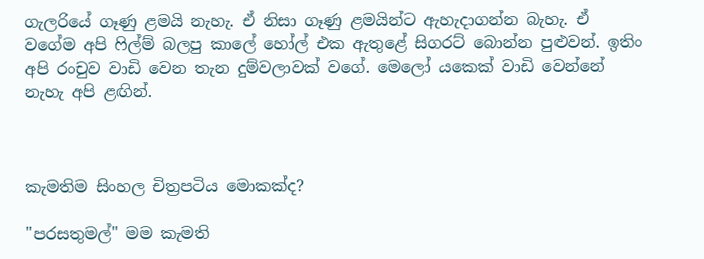ගැලරියේ ගෑණු ළමයි නැහැ. ඒ නිසා ගෑණු ළමයින්ට ඇහැදාගන්න බැහැ. ඒ වගේම අපි ෆිල්ම් බලපු කාලේ හෝල් එක ඇතුළේ සිගරට් බොන්න පුළුවන්. ඉතිං අපි රංචුව වාඩි වෙන තැන දුම්වලාවක් වගේ. මෙලෝ යකෙක් වාඩි වෙන්නේ නැහැ අපි ළඟින්.



කැමතිම සිංහල චිත්‍රපටිය මොකක්ද?

"පරසතුමල්" මම කැමති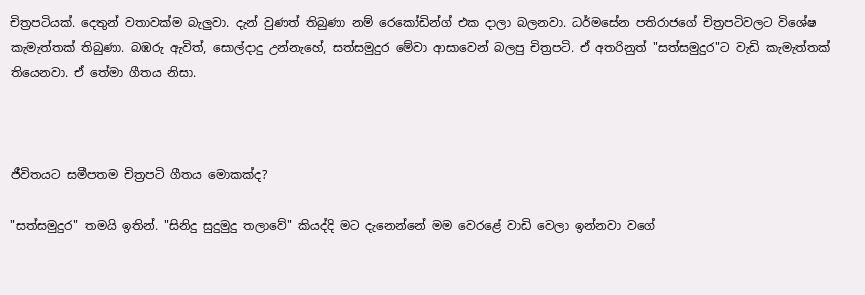චිත්‍රපටියක්. දෙතුන් වතාවක්ම බැලුවා. දැන් වුණත් තිබුණා නම් රෙකෝඩින්ග් එක දාලා බලනවා. ධර්මසේන පතිරාජගේ චිත්‍රපටිවලට විශේෂ කැමැත්තක් තිබුණා. බඹරු ඇවිත්, සොල්දාදු උන්නැහේ, සත්සමුදුර මේවා ආසාවෙන් බලපු චිත්‍රපටි. ඒ අතරිනුත් "සත්සමුදුර"ට වැඩි කැමැත්තක් තියෙනවා. ඒ තේමා ගීතය නිසා.



ජීවිතයට සමීපතම චිත්‍රපටි ගීතය මොකක්ද?

"සත්සමුදුර" තමයි ඉතින්. "සිනිදු සුදුමුදු තලාවේ" කියද්දි මට දැනෙන්නේ මම වෙරළේ වාඩි වෙලා ඉන්නවා වගේ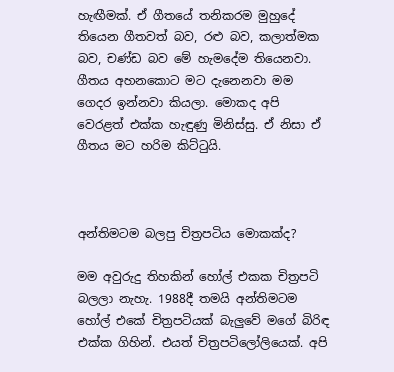හැඟීමක්. ඒ ගීතයේ තනිකරම මුහුදේ තියෙන ගීතවත් බව, රළු බව, කලාත්මක බව, චණ්ඩ බව මේ හැමදේම තියෙනවා. ගීතය අහනකොට මට දැනෙනවා මම ගෙදර ඉන්නවා කියලා. මොකද අපි වෙරළත් එක්ක හැඳුණු මිනිස්සු. ඒ නිසා ඒ ගීතය මට හරිම කිට්ටුයි.



අන්තිමටම බලපු චිත්‍රපටිය මොකක්ද?

මම අවුරුදු තිහකින් හෝල් එකක චිත්‍රපටි බලලා නැහැ. 1988දී තමයි අන්තිමටම හෝල් එකේ චිත්‍රපටියක් බැලුවේ මගේ බිරිඳ එක්ක ගිහින්. එයත් චිත්‍රපටිලෝලියෙක්. අපි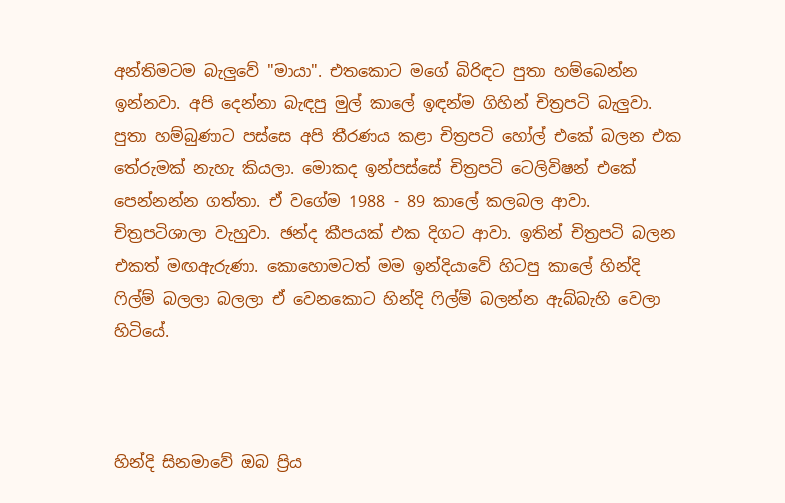අන්තිමටම බැලුවේ "මායා". එතකොට මගේ බිරිඳට පුතා හම්බෙන්න ඉන්නවා. අපි දෙන්නා බැඳපු මුල් කාලේ ඉඳන්ම ගිහින් චිත්‍රපටි බැලුවා. පුතා හම්බුණාට පස්සෙ අපි තීරණය කළා චිත්‍රපටි හෝල් එකේ බලන එක තේරුමක් නැහැ කියලා. මොකද ඉන්පස්සේ චිත්‍රපටි ටෙලිවිෂන් එකේ පෙන්නන්න ගත්තා. ඒ වගේම 1988 - 89 කාලේ කලබල ආවා. චිත්‍රපටිශාලා වැහුවා. ඡන්ද කීපයක් එක දිගට ආවා. ඉතින් චිත්‍රපටි බලන එකත් මඟඇරුණා. කොහොමටත් මම ඉන්දියාවේ හිටපු කාලේ හින්දි ෆිල්ම් බලලා බලලා ඒ වෙනකොට හින්දි ෆිල්ම් බලන්න ඇබ්බැහි වෙලා හිටියේ.



හින්දි සිනමාවේ ඔබ ප්‍රිය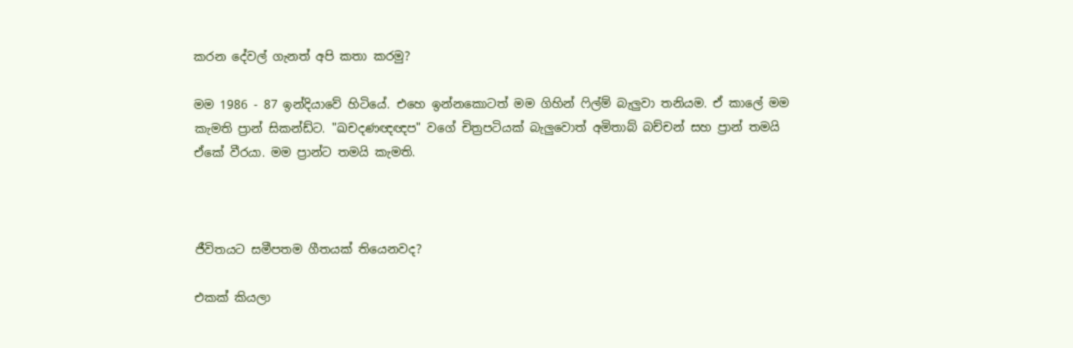කරන දේවල් ගැනත් අපි කතා කරමු?

මම 1986 - 87 ඉන්දියාවේ හිටියේ. එහෙ ඉන්නකොටත් මම ගිහින් ෆිල්ම් බැලුවා තනියම. ඒ කාලේ මම කැමති ප්‍රාන් සිකන්ඩ්ට. "ඛචදණඥඥප" වගේ චිත්‍රපටියක් බැලුවොත් අමිතාබ් බච්චන් සහ ප්‍රාන් තමයි ඒකේ වීරයා. මම ප්‍රාන්ට තමයි කැමති.



ජීවිතයට සමීපතම ගීතයක් තියෙනවද?

එකක් කියලා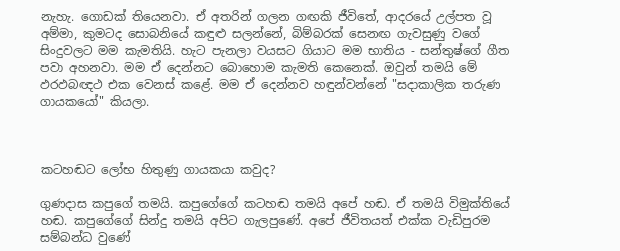නැහැ. ගොඩක් තියෙනවා. ඒ අතරින් ගලන ගඟකි ජීවිතේ, ආදරයේ උල්පත වූ අම්මා, කුමටද සොබනියේ කඳුළු සලන්නේ, බිම්බරක් සෙනඟ ගැවසුණු වගේ සිංදුවලට මම කැමතියි. හැට පැනලා වයසට ගියාට මම භාතිය - සන්තුෂ්ගේ ගීත පවා අහනවා. මම ඒ දෙන්නට බොහොම කැමති කෙනෙක්. ඔවුන් තමයි මේ ඵරඵබඥථ එක වෙනස් කළේ. මම ඒ දෙන්නව හඳුන්වන්නේ "සදාකාලික තරුණ ගායකයෝ" කියලා.



කටහඬට ලෝභ හිතුණු ගායකයා කවුද?

ගුණදාස කපුගේ තමයි. කපුගේගේ කටහඬ තමයි අපේ හඬ. ඒ තමයි විමුක්තියේ හඬ. කපුගේගේ සින්දු තමයි අපිට ගැලපුණේ. අපේ ජීවිතයත් එක්ක වැඩිපුරම සම්බන්ධ වුණේ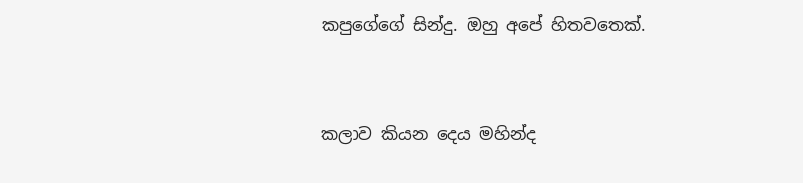කපුගේගේ සින්දු. ඔහු අපේ හිතවතෙක්.



කලාව කියන දෙය මහින්ද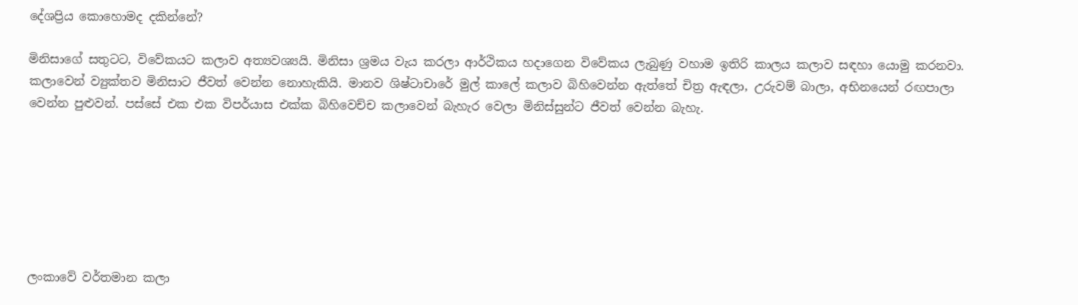දේශප්‍රිය කොහොමද දකින්නේ?

මිනිසාගේ සතුටට, විවේකයට කලාව අත්‍යවශ්‍යයි. මිනිසා ශ්‍රමය වැය කරලා ආර්ථිකය හදාගෙන විවේකය ලැබුණු වහාම ඉතිරි කාලය කලාව සඳහා යොමු කරනවා. කලාවෙන් ව්‍යුක්තව මිනිසාට ජීවත් වෙන්න නොහැකියි. මානව ශිෂ්ටාචාරේ මුල් කාලේ කලාව බිහිවෙන්න ඇත්තේ චිත්‍ර ඇඳලා, උරුවම් බාලා, අභිනයෙන් රඟපාලා වෙන්න පුළුවන්. පස්සේ එක එක විපර්යාස එක්ක බිහිවෙච්ච කලාවෙන් බැහැර වෙලා මිනිස්සුන්ට ජීවත් වෙන්න බැහැ.







ලංකාවේ වර්තමාන කලා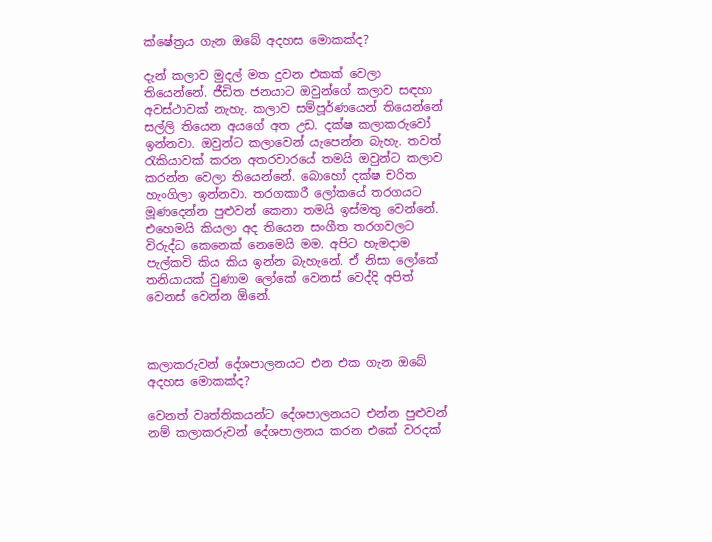ක්ෂේත්‍රය ගැන ඔබේ අදහස මොකක්ද?

දැන් කලාව මුදල් මත දුවන එකක් වෙලා තියෙන්නේ. ජීඩිත ජනයාට ඔවුන්ගේ කලාව සඳහා අවස්ථාවක් නැහැ. කලාව සම්පූර්ණයෙන් තියෙන්නේ සල්ලි තියෙන අයගේ අත උඩ. දක්ෂ කලාකරුවෝ ඉන්නවා. ඔවුන්ට කලාවෙන් යැපෙන්න බැහැ. තවත් රැකියාවක් කරන අතරවාරයේ තමයි ඔවුන්ට කලාව කරන්න වෙලා තියෙන්නේ. බොහෝ දක්ෂ චරිත හැංගිලා ඉන්නවා. තරගකාරී ලෝකයේ තරගයට මූණදෙන්න පුළුවන් කෙනා තමයි ඉස්මතු වෙන්නේ. එහෙමයි කියලා අද තියෙන සංගීත තරගවලට විරුද්ධ කෙනෙක් නෙමෙයි මම. අපිට හැමදාම පැල්කවි කිය කිය ඉන්න බැහැනේ. ඒ නිසා ලෝකේ තනියායක් වුණාම ලෝකේ වෙනස් වෙද්දි අපිත් වෙනස් වෙන්න ඕනේ.



කලාකරුවන් දේශපාලනයට එන එක ගැන ඔබේ අදහස මොකක්ද?

වෙනත් වෘත්තිකයන්ට දේශපාලනයට එන්න පුළුවන් නම් කලාකරුවන් දේශපාලනය කරන එකේ වරදක්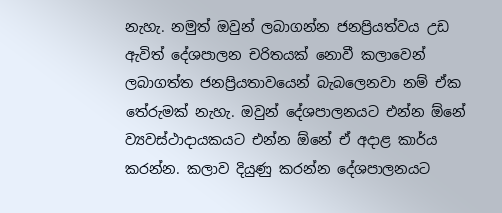නැහැ. නමුත් ඔවුන් ලබාගන්න ජනප්‍රියත්වය උඩ ඇවිත් දේශපාලන චරිතයක් නොවී කලාවෙන් ලබාගත්ත ජනප්‍රියතාවයෙන් බැබලෙනවා නම් ඒක තේරුමක් නැහැ. ඔවුන් දේශපාලනයට එන්න ඕනේ ව්‍යවස්ථාදායකයට එන්න ඕනේ ඒ අදාළ කාර්ය කරන්න. කලාව දියුණු කරන්න දේශපාලනයට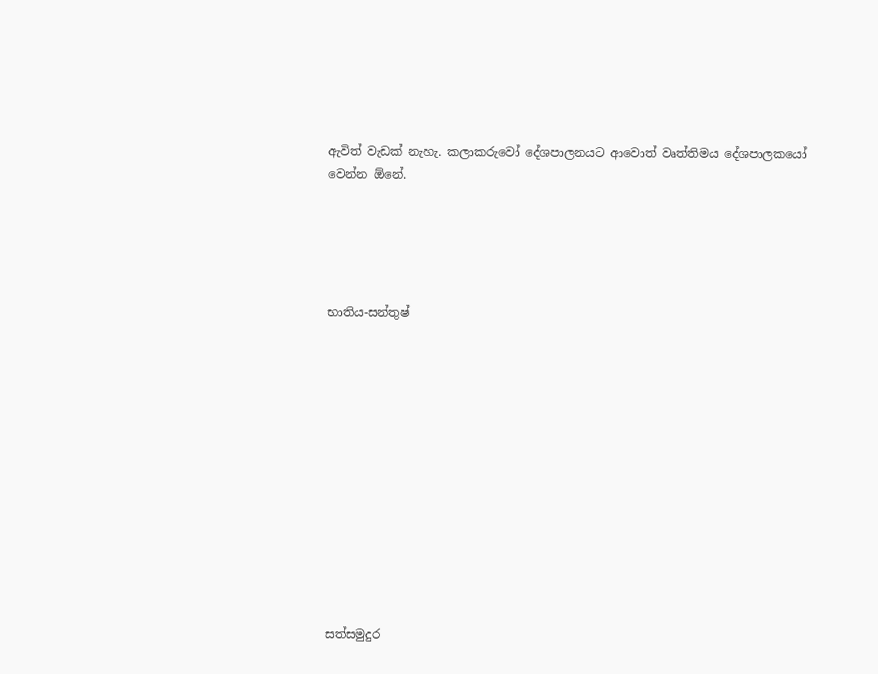ඇවිත් වැඩක් නැහැ. කලාකරුවෝ දේශපාලනයට ආවොත් වෘත්තිමය දේශපාලකයෝ වෙන්න ඕනේ.





භාතිය-සන්තුෂ්













සත්සමුදුර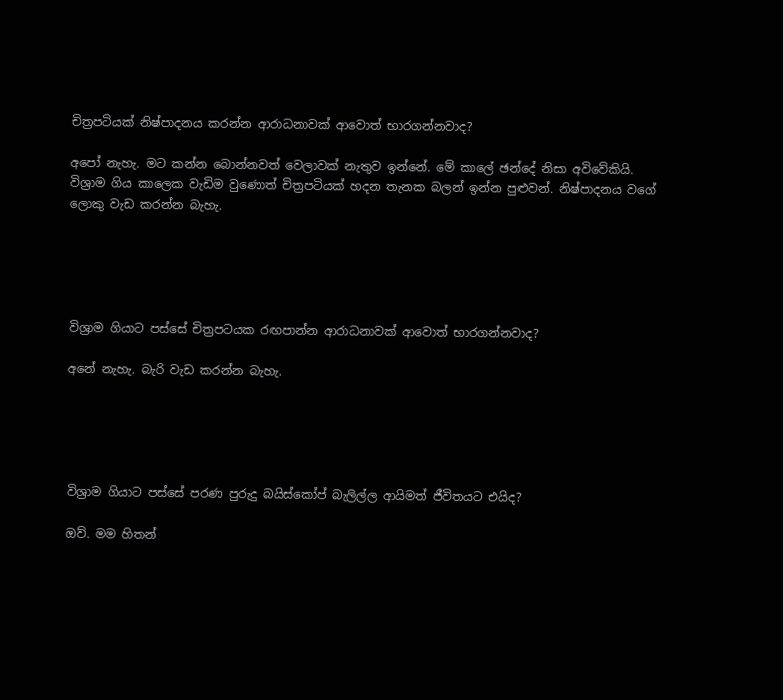චිත්‍රපටියක් නිෂ්පාදනය කරන්න ආරාධනාවක් ආවොත් භාරගන්නවාද?

අපෝ නැහැ. මට කන්න බොන්නවත් වෙලාවක් නැතුව ඉන්නේ. මේ කාලේ ඡන්දේ නිසා අවිවේකියි. විශ්‍රාම ගිය කාලෙක වැඩිම වුණොත් චිත්‍රපටියක් හදන තැනක බලන් ඉන්න පුළුවන්. නිෂ්පාදනය වගේ ලොකු වැඩ කරන්න බැහැ.





විශ්‍රාම ගියාට පස්සේ චිත්‍රපටයක රඟපාන්න ආරාධනාවක් ආවොත් භාරගන්නවාද?

අනේ නැහැ. බැරි වැඩ කරන්න බැහැ.





විශ්‍රාම ගියාට පස්සේ පරණ පුරුදු බයිස්කෝප් බැලිල්ල ආයිමත් ජීවිතයට එයිද?

ඔව්. මම හිතන්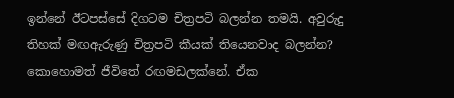ඉන්නේ ඊටපස්සේ දිගටම චිත්‍රපටි බලන්න තමයි. අවුරුදු තිහක් මඟඇරුණු චිත්‍රපටි කීයක් තියෙනවාද බලන්න? කොහොමත් ජීවිතේ රඟමඩලක්නේ. ඒක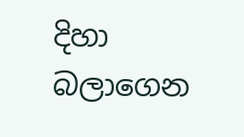දිහා බලාගෙන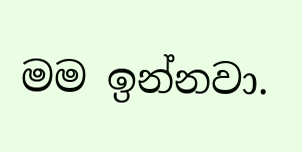මම ඉන්නවා.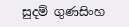සුදම් ගුණසිංහ